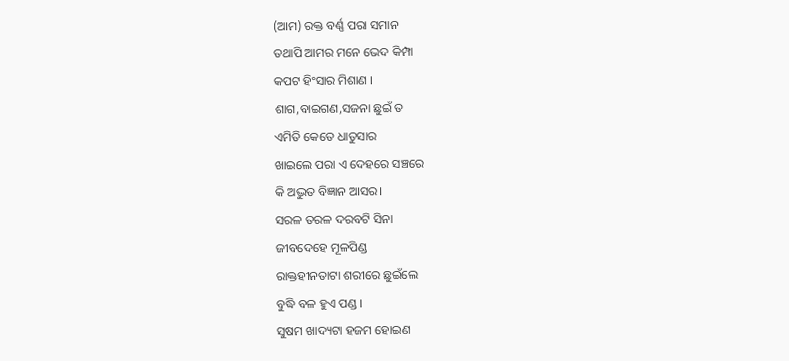(ଆମ) ରକ୍ତ ବର୍ଣ୍ଣ ପରା ସମାନ
ତଥାପି ଆମର ମନେ ଭେଦ କିମ୍ପା
କପଟ ହିଂସାର ମିଶାଣ ।
ଶାଗ,ବାଇଗଣ,ସଜନା ଛୁଇଁ ତ
ଏମିତି କେତେ ଧାତୁସାର
ଖାଇଲେ ପରା ଏ ଦେହରେ ସଞ୍ଚରେ
କି ଅଦ୍ଭୁତ ବିଜ୍ଞାନ ଆସର।
ସରଳ ତରଳ ଦରବଟି ସିନା
ଜୀବଦେହେ ମୂଳପିଣ୍ଡ
ରାକ୍ତହୀନତାଟା ଶରୀରେ ଛୁଇଁଲେ
ବୁଦ୍ଧି ବଳ ହୁଏ ପଣ୍ଡ ।
ସୁଷମ ଖାଦ୍ୟଟା ହଜମ ହୋଇଣ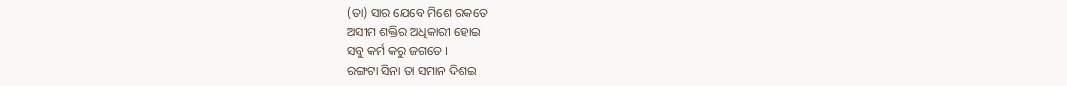(ତା) ସାର ଯେବେ ମିଶେ ରକତେ
ଅସୀମ ଶକ୍ତିର ଅଧିକାରୀ ହୋଇ
ସବୁ କର୍ମ କରୁ ଜଗତେ ।
ରଙ୍ଗଟା ସିନା ତା ସମାନ ଦିଶଇ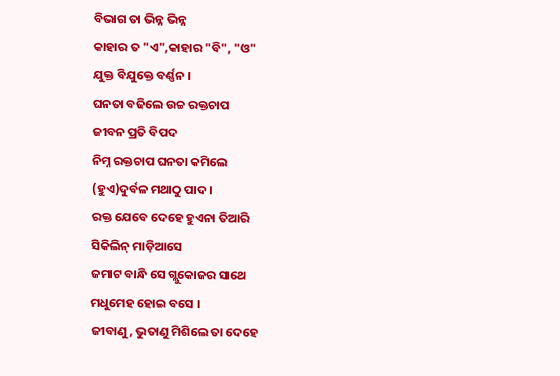ବିଭାଗ ତା ଭିନ୍ନ ଭିନ୍ନ
କାହାର ତ "ଏ",କାହାର "ବି", "ଓ"
ଯୁକ୍ତ ବିଯୁକ୍ତେ ବର୍ଣ୍ଣନ ।
ଘନତା ବଢିଲେ ଉଚ୍ଚ ରକ୍ତଚାପ
ଜୀବନ ପ୍ରତି ବିପଦ
ନିମ୍ନ ରକ୍ତଚାପ ଘନତା କମିଲେ
(ହୁଏ)ଦୁର୍ବଳ ମଥାଠୁ ପାଦ ।
ରକ୍ତ ଯେବେ ଦେହେ ହୁଏନା ତିଆରି
ସିକିଲିନ୍ ମାଡ଼ିଆସେ
ଜମାଟ ବାନ୍ଧି ସେ ଗ୍ଲୁକୋଜର ସାଥେ
ମଧୁମେହ ହୋଇ ବସେ ।
ଜୀବାଣୁ, ଭୁତାଣୁ ମିଶିଲେ ତା ଦେହେ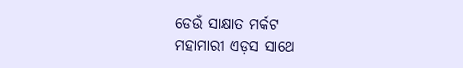ଡେଉଁ ସାକ୍ଷାତ ମର୍କଟ
ମହାମାରୀ ଏଡ଼ସ ସାଥେ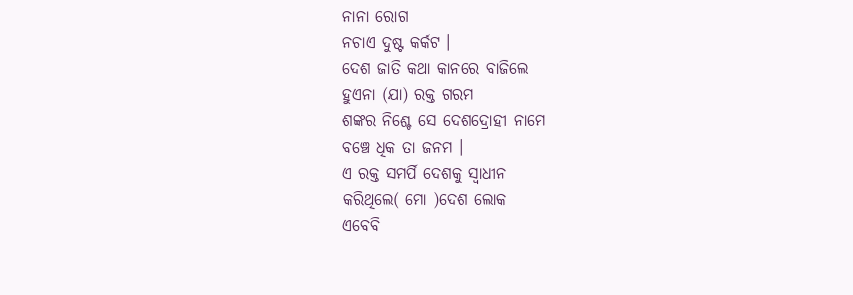ନାନା ରୋଗ
ନଚାଏ ଦୁଷ୍ଟ କର୍କଟ ।
ଦେଶ ଜାତି କଥା କାନରେ ବାଜିଲେ
ହୁଏନା (ଯା) ରକ୍ତ ଗରମ
ଶଙ୍କର ନିଶ୍ଚେ ସେ ଦେଶଦ୍ରୋହୀ ନାମେ
ବଞ୍ଚେ ଧିକ ତା ଜନମ ।
ଏ ରକ୍ତ ସମର୍ପି ଦେଶକୁ ସ୍ବାଧୀନ
କରିଥିଲେ( ମୋ )ଦେଶ ଲୋକ
ଏବେବି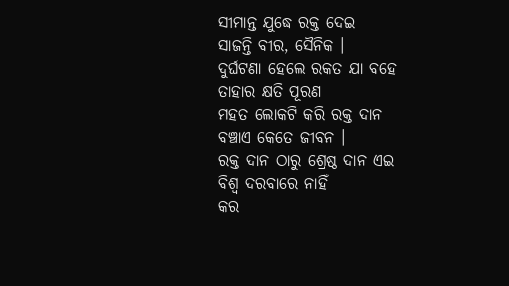ସୀମାନ୍ତ ଯୁଦ୍ଧେ ରକ୍ତ ଦେଇ
ସାଜନ୍ତି ବୀର, ସୈନିକ ।
ଦୁର୍ଘଟଣା ହେଲେ ରକତ ଯା ବହେ
ତାହାର କ୍ଷତି ପୂରଣ
ମହତ ଲୋକଟି କରି ରକ୍ତ ଦାନ
ବଞ୍ଚାଏ କେତେ ଜୀବନ ।
ରକ୍ତ ଦାନ ଠାରୁ ଶ୍ରେଷ୍ଠ ଦାନ ଏଇ
ବିଶ୍ୱ ଦରବାରେ ନାହିଁ
କର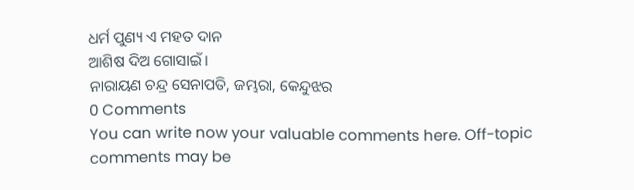ଧର୍ମ ପୁଣ୍ୟ ଏ ମହତ ଦାନ
ଆଶିଷ ଦିଅ ଗୋସାଇଁ ।
ନାରାୟଣ ଚନ୍ଦ୍ର ସେନାପତି, ଜମ୍ଭରା, କେନ୍ଦୁଝର
0 Comments
You can write now your valuable comments here. Off-topic comments may be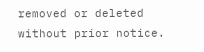removed or deleted without prior notice.